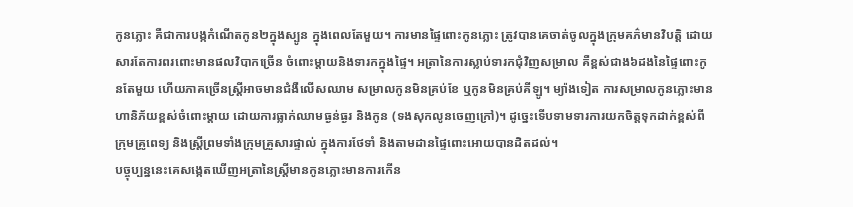កូនភ្លោះ គឺជាការបង្កកំណើតកូន២ក្នុងស្បូន ក្នុងពេលតែមួយ។ ការមានផ្ទៃពោះកូនភ្លោះ ត្រូវបានគេចាត់ចូលក្នុងក្រុមគភ៌មានវិបត្តិ ដោយសារតែការពរពោះមានផលវិបាកច្រើន ចំពោះម្តាយនិងទារកក្នុងផ្ទៃ។ អត្រានៃការស្លាប់ទារកជុំវិញសម្រាល គឺខ្ពស់ជាង៦ដងនៃផ្ទៃពោះកូនតែមួយ ហើយភាគច្រើនស្ត្រីអាចមានជំងឺលើសឈាម សម្រាលកូនមិនគ្រប់ខែ ឬកូនមិនគ្រប់គីឡូ។ ម្យ៉ាងទៀត ការសម្រាលកូនភ្លោះមានហានិភ័យខ្ពស់ចំពោះម្តាយ ដោយការធ្លាក់ឈាមធ្ងន់ធ្ងរ និងកូន (ទងសុកលូនចេញក្រៅ)។ ដូច្នេះទើបទាមទារការយកចិត្តទុកដាក់ខ្ពស់ពីក្រុមគ្រូពេទ្យ និងស្ត្រីព្រមទាំងក្រុមគ្រួសារផ្ទាល់ ក្នុងការថែទាំ និងតាមដានផ្ទៃពោះអោយបានដិតដល់។
បច្ចុប្បន្ននេះគេសង្កេតឃើញអត្រានៃស្ត្រីមានកូនភ្លោះមានការកើន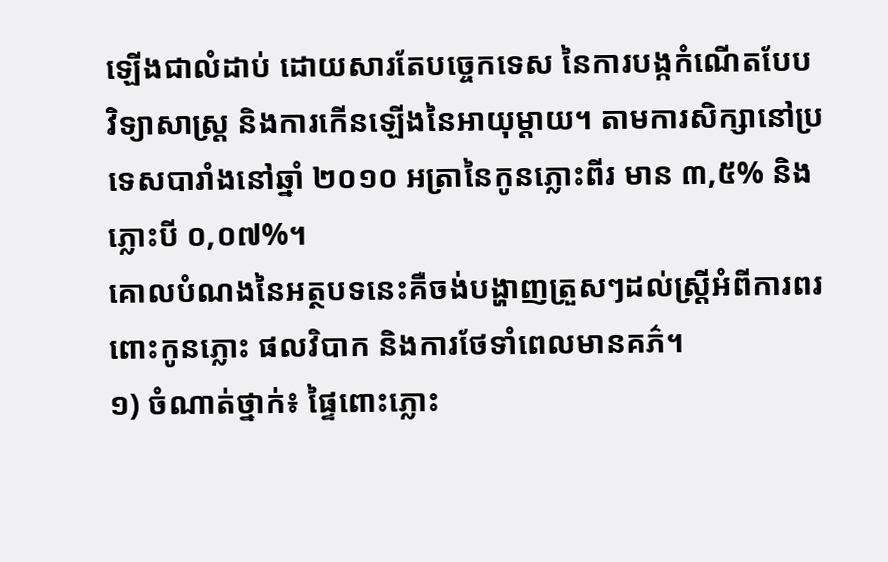ឡើងជាលំដាប់ ដោយសារតែបច្ចេកទេស នៃការបង្កកំណើតបែបវិទ្យាសាស្ត្រ និងការកើនឡើងនៃអាយុម្តាយ។ តាមការសិក្សានៅប្រទេសបារាំងនៅឆ្នាំ ២០១០ អត្រានៃកូនភ្លោះពីរ មាន ៣,៥% និង ភ្លោះបី ០,០៧%។
គោលបំណងនៃអត្ថបទនេះគឺចង់បង្ហាញត្រួសៗដល់ស្ត្រីអំពីការពរពោះកូនភ្លោះ ផលវិបាក និងការថែទាំពេលមានគភ៌។
១) ចំណាត់ថ្នាក់៖ ផ្ទៃពោះភ្លោះ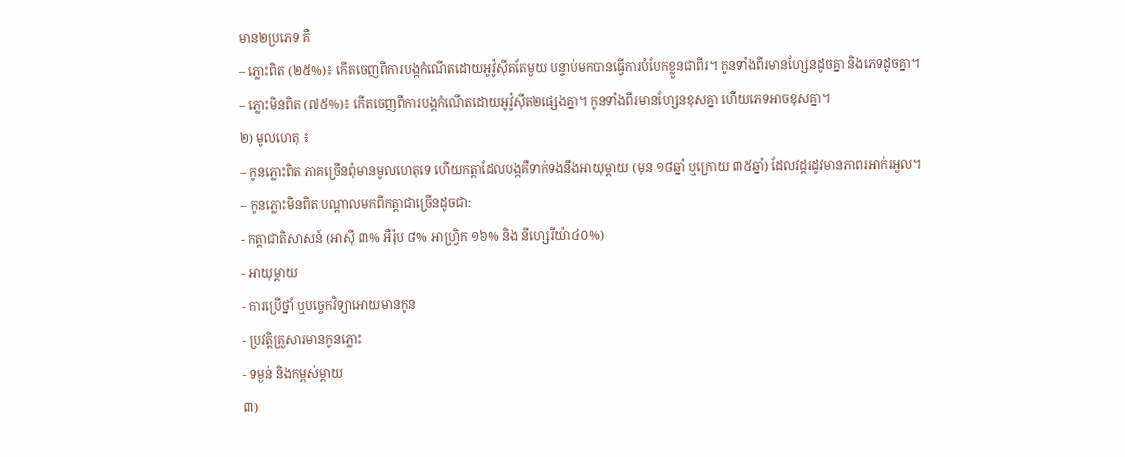មាន២ប្រភេទ គឺ
– ភ្លោះពិត (២៥%)៖ កើតចេញពីការបង្កកំណើតដោយអូវ៉ូស៊ីតតែមួយ បន្ទាប់មកបានធ្វើការបំបែកខ្លួនជាពីរ។ កូនទាំងពីរមានហ្សែនដូចគ្នា និងភេទដូចគ្នា។
– ភ្លោះមិនពិត (៧៥%)៖ កើតចេញពីការបង្កកំណើតដោយអូវ៉ូស៊ីត២ផ្សេងគ្នា។ កូនទាំងពីរមានហ្សែនខុសគ្នា ហើយភេទអាចខុសគ្នា។
២) មូលហេតុ ៖
– កូនភ្លោះពិត ភាគច្រើនពុំមានមូលហេតុទេ ហើយកត្តាដែលបង្កគឺទាក់ទងនឹងអាយុម្តាយ (មុន ១៨ឆ្នាំ ឬក្រោយ ៣៥ឆ្នាំ) ដែលវដ្តរដូវមានភាពរអាក់រអួល។
– កូនភ្លោះមិនពិត បណ្តាលមកពីកត្តាជាច្រើនដូចជា:
- កត្តាជាតិសាសន៍ (អាស៊ី ៣% អឺរ៉ុប ៨% អាហ្វ្រិក ១៦% និង នីហ្សេរីយ៉ា៤០%)
- អាយុម្តាយ
- ការប្រើថ្នាំ ឬបច្ចេកវិទ្យាអោយមានកូន
- ប្រវត្តិគ្រួសារមានកូនភ្លោះ
- ទម្ងន់ និងកម្ពស់ម្តាយ
៣)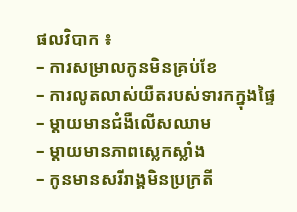ផលវិបាក ៖
– ការសម្រាលកូនមិនគ្រប់ខែ
– ការលូតលាស់យឺតរបស់ទារកក្នុងផ្ទៃ
– ម្តាយមានជំងឺលើសឈាម
– ម្តាយមានភាពស្លេកស្លាំង
– កូនមានសរីរាង្គមិនប្រក្រតី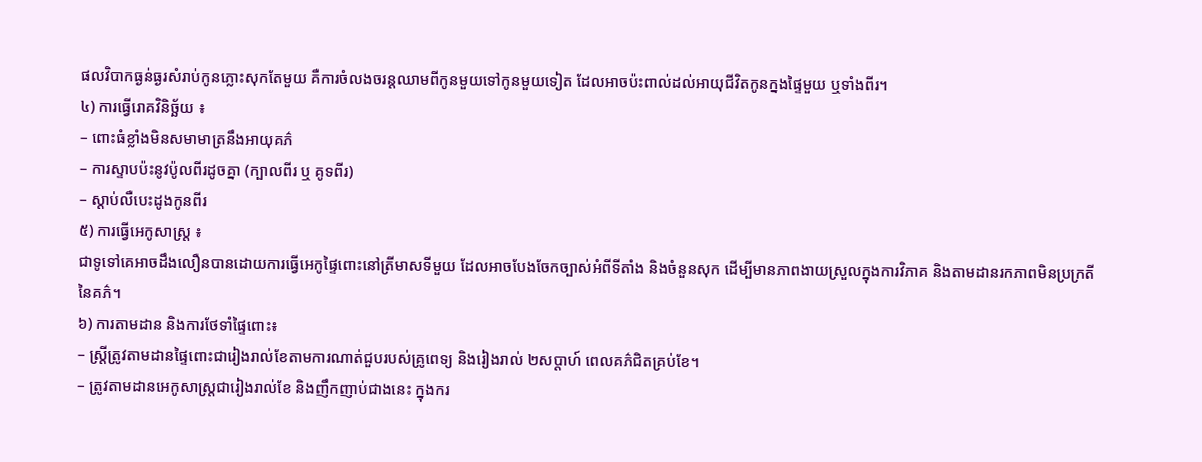ផលវិបាកធ្ងន់ធ្ងរសំរាប់កូនភ្លោះសុកតែមួយ គឺការចំលងចរន្តឈាមពីកូនមួយទៅកូនមួយទៀត ដែលអាចប៉ះពាល់ដល់អាយុជីវិតកូនក្នងផ្ទៃមួយ ឬទាំងពីរ។
៤) ការធ្វើរោគវិនិច្ឆ័យ ៖
– ពោះធំខ្លាំងមិនសមាមាត្រនឹងអាយុគភ៌
– ការស្ទាបប៉ះនូវប៉ូលពីរដូចគ្នា (ក្បាលពីរ ឬ គូទពីរ)
– ស្តាប់លឺបេះដូងកូនពីរ
៥) ការធ្វើអេកូសាស្ត្រ ៖
ជាទូទៅគេអាចដឹងលឿនបានដោយការធ្វើអេកូផ្ទៃពោះនៅត្រីមាសទីមួយ ដែលអាចបែងចែកច្បាស់អំពីទីតាំង និងចំនួនសុក ដើម្បីមានភាពងាយស្រួលក្នុងការវិភាគ និងតាមដានរកភាពមិនប្រក្រតីនៃគភ៌។
៦) ការតាមដាន និងការថែទាំផ្ទៃពោះ៖
– ស្ត្រីត្រូវតាមដានផ្ទៃពោះជារៀងរាល់ខែតាមការណាត់ជួបរបស់គ្រូពេទ្យ និងរៀងរាល់ ២សប្តាហ៍ ពេលគភ៌ជិតគ្រប់ខែ។
– ត្រូវតាមដានអេកូសាស្ត្រជារៀងរាល់ខែ និងញឹកញាប់ជាងនេះ ក្នុងករ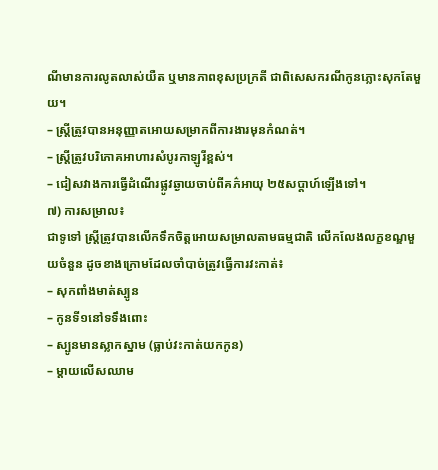ណីមានការលូតលាស់យឺត ឬមានភាពខុសប្រក្រតី ជាពិសេសករណីកូនភ្លោះសុកតែមួយ។
– ស្ត្រីត្រូវបានអនុញ្ញាតអោយសម្រាកពីការងារមុនកំណត់។
– ស្ត្រីត្រូវបរិភោគអាហារសំបូរកាឡូរីខ្ពស់។
– ជៀសវាងការធ្វើដំណើរផ្លូវឆ្ងាយចាប់ពីគភ៌អាយុ ២៥សប្តាហ៍ឡើងទៅ។
៧) ការសម្រាល៖
ជាទូទៅ ស្ត្រីត្រូវបានលើកទឹកចិត្តអោយសម្រាលតាមធម្មជាតិ លើកលែងលក្ខខណ្ឌមួយចំនួន ដូចខាងក្រោមដែលចាំបាច់ត្រូវធ្វើការវះកាត់៖
– សុកពាំងមាត់ស្បូន
– កូនទី១នៅទទឹងពោះ
– ស្បូនមានស្លាកស្នាម (ធ្លាប់វះកាត់យកកូន)
– ម្តាយលើសឈាម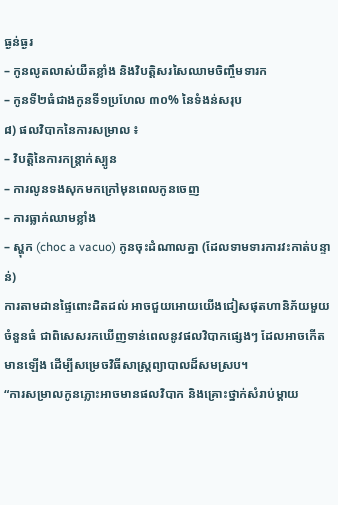ធ្ងន់ធ្ងរ
– កូនលូតលាស់យឺតខ្លាំង និងវិបត្តិសរសៃឈាមចិញ្ចឹមទារក
– កូនទី២ធំជាងកូនទី១ប្រហែល ៣០% នៃទំងន់សរុប
៨) ផលវិបាកនៃការសម្រាល ៖
– វិបត្តិនៃការកន្ត្រាក់ស្បូន
– ការលូនទងសុកមកក្រៅមុនពេលកូនចេញ
– ការធ្លាក់ឈាមខ្លាំង
– ស្ហុក (choc a vacuo) កូនចុះដំណាលគ្នា (ដែលទាមទារការវះកាត់បន្ទាន់)
ការតាមដានផ្ទៃពោះដិតដល់ អាចជួយអោយយើងជៀសផុតហានិភ័យមួយចំនួនធំ ជាពិសេសរកឃើញទាន់ពេលនូវផលវិបាកផ្សេងៗ ដែលអាចកើតមានឡើង ដើម្បីសម្រេចវិធីសាស្ត្រព្យាបាលដ៏សមស្រប។
“ការសម្រាលកូនភ្លោះអាចមានផលវិបាក និងគ្រោះថ្នាក់សំរាប់ម្តាយ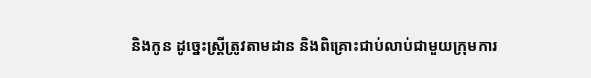និងកូន ដូច្នេះស្ត្រីត្រូវតាមដាន និងពិគ្រោះជាប់លាប់ជាមួយក្រុមការ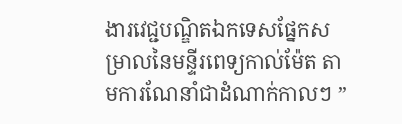ងារវេជ្ជបណ្ឌិតឯកទេសផ្នែកសម្រាលនៃមន្ទីរពេទ្យកាល់ម៉ែត តាមការណែនាំជាដំណាក់កាលៗ ”